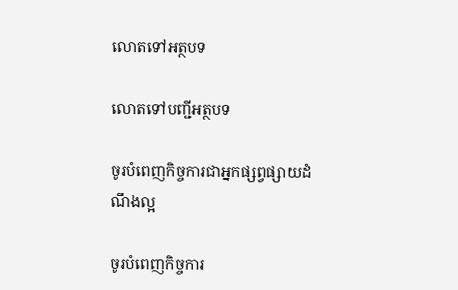លោតទៅអត្ថបទ

លោតទៅបញ្ជីអត្ថបទ

ចូរបំពេញកិច្ចការជាអ្នកផ្សព្វផ្សាយដំណឹងល្អ

ចូរបំពេញកិច្ចការ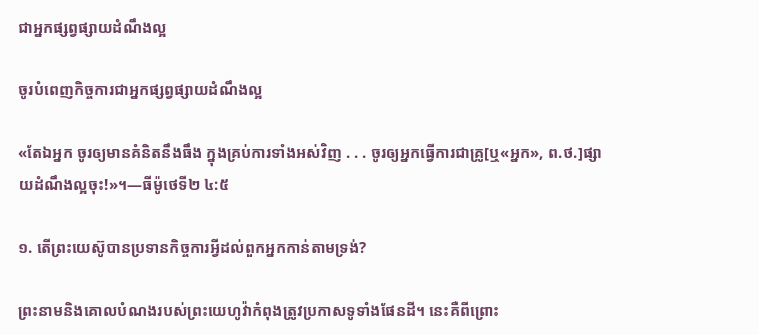ជាអ្នកផ្សព្វផ្សាយដំណឹងល្អ

ចូរបំពេញកិច្ចការជាអ្នកផ្សព្វផ្សាយដំណឹងល្អ

«តែឯអ្នក ចូរឲ្យមានគំនិតនឹងធឹង ក្នុងគ្រប់ការទាំងអស់វិញ . . . ចូរឲ្យអ្នកធ្វើការជាគ្រូ[ឬ«អ្នក», ព.ថ.]ផ្សាយដំណឹងល្អចុះ!»។—ធីម៉ូថេទី២ ៤:៥

១. តើព្រះយេស៊ូបានប្រទានកិច្ចការអ្វីដល់ពួកអ្នកកាន់តាមទ្រង់?

ព្រះនាមនិងគោលបំណងរបស់ព្រះយេហូវ៉ាកំពុងត្រូវប្រកាសទូទាំងផែនដី។ នេះគឺពីព្រោះ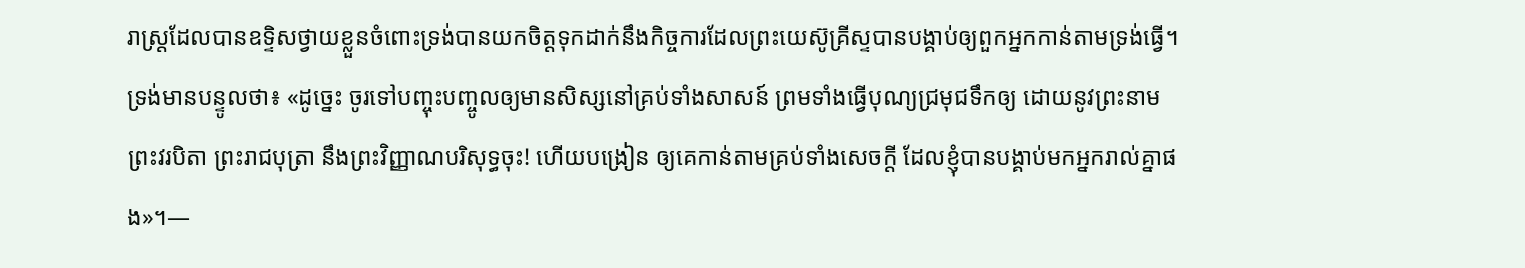រាស្ត្រដែលបានឧទ្ទិសថ្វាយខ្លួនចំពោះទ្រង់បានយកចិត្តទុកដាក់នឹងកិច្ចការដែលព្រះយេស៊ូគ្រីស្ទបានបង្គាប់ឲ្យពួកអ្នកកាន់តាមទ្រង់ធ្វើ។ ទ្រង់មានបន្ទូលថា៖ «ដូច្នេះ ចូរទៅបញ្ចុះបញ្ចូលឲ្យមានសិស្សនៅគ្រប់ទាំងសាសន៍ ព្រមទាំងធ្វើបុណ្យជ្រមុជទឹកឲ្យ ដោយនូវព្រះនាមព្រះវរបិតា ព្រះរាជបុត្រា នឹងព្រះវិញ្ញាណបរិសុទ្ធចុះ! ហើយបង្រៀន ឲ្យគេកាន់តាមគ្រប់ទាំងសេចក្ដី ដែលខ្ញុំបានបង្គាប់មកអ្នករាល់គ្នាផង»។—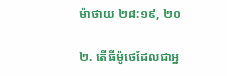ម៉ាថាយ ២៨:១៩, ២០

២. តើធីម៉ូថេដែលជាអ្ន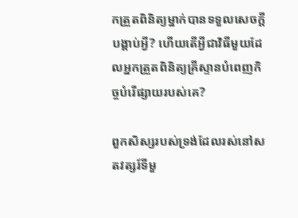កត្រួតពិនិត្យម្នាក់បានទទួលសេចក្ដីបង្គាប់អ្វី? ហើយតើអ្វីជាវិធីមួយដែលអ្នកត្រួតពិនិត្យគ្រីស្ទានបំពេញកិច្ចបំរើផ្សាយរបស់គេ?

ពួកសិស្សរបស់ទ្រង់ដែលរស់នៅសតវត្សរ៍ទីមួ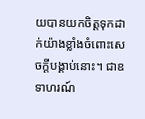យបានយកចិត្តទុកដាក់យ៉ាងខ្លាំងចំពោះសេចក្ដីបង្គាប់នោះ។ ជាឧទាហរណ៍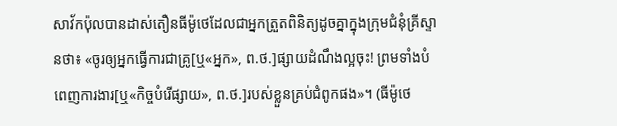សាវ័កប៉ុលបានដាស់តឿនធីម៉ូថេដែលជាអ្នកត្រួតពិនិត្យដូចគ្នាក្នុងក្រុមជំនុំគ្រីស្ទានថា៖ «ចូរឲ្យអ្នកធ្វើការជាគ្រូ[ឬ«អ្នក», ព.ថ.]ផ្សាយដំណឹងល្អចុះ! ព្រមទាំងបំពេញការងារ[ឬ«កិច្ចបំរើផ្សាយ», ព.ថ.]របស់ខ្លួនគ្រប់ជំពូកផង»។ (ធីម៉ូថេ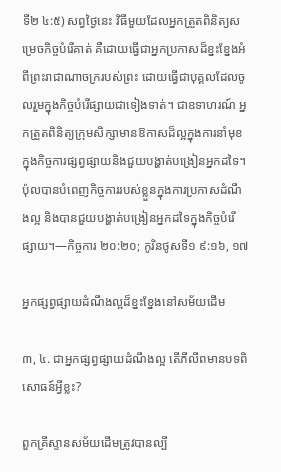ទី២ ៤:៥) សព្វថ្ងៃនេះ វិធីមួយដែលអ្នកត្រួតពិនិត្យសម្រេចកិច្ចបំរើគាត់ គឺដោយធ្វើជាអ្នកប្រកាសដ៏ខ្នះខ្នែងអំពីព្រះរាជាណាចក្ររបស់ព្រះ ដោយធ្វើជាបុគ្គលដែលចូលរួមក្នុងកិច្ចបំរើផ្សាយជាទៀងទាត់។ ជាឧទាហរណ៍ អ្នកត្រួតពិនិត្យក្រុមសិក្សាមានឱកាសដ៏ល្អក្នុងការនាំមុខក្នុងកិច្ចការផ្សព្វផ្សាយនិងជួយបង្ហាត់បង្រៀនអ្នកដទៃ។ ប៉ុលបានបំពេញកិច្ចការរបស់ខ្លួនក្នុងការប្រកាសដំណឹងល្អ និងបានជួយបង្ហាត់បង្រៀនអ្នកដទៃក្នុងកិច្ចបំរើផ្សាយ។—កិច្ចការ ២០:២០; កូរិនថូសទី១ ៩:១៦, ១៧

អ្នកផ្សព្វផ្សាយដំណឹងល្អដ៏ខ្នះខ្នែងនៅសម័យដើម

៣, ៤. ជាអ្នកផ្សព្វផ្សាយដំណឹងល្អ តើភីលីពមានបទពិសោធន៍អ្វីខ្លះ?

ពួកគ្រីស្ទានសម័យដើមត្រូវបានល្បី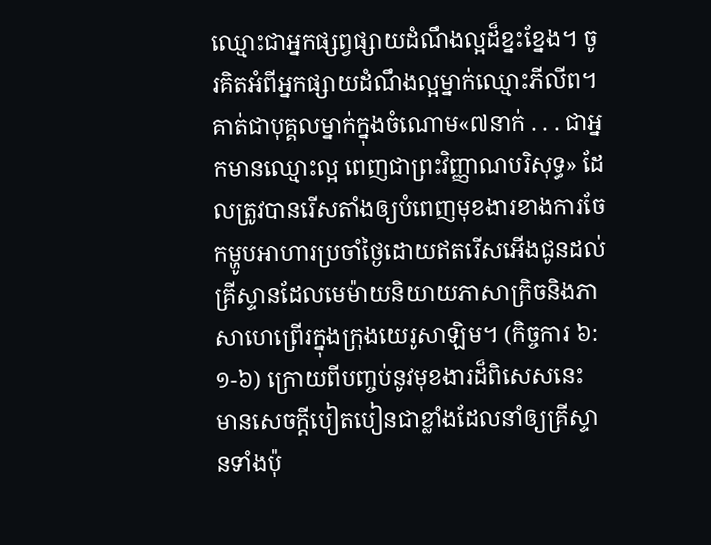ឈ្មោះជាអ្នកផ្សព្វផ្សាយដំណឹងល្អដ៏ខ្នះខ្នែង។ ចូរគិតអំពីអ្នកផ្សាយដំណឹងល្អម្នាក់ឈ្មោះភីលីព។ គាត់ជាបុគ្គលម្នាក់ក្នុងចំណោម«៧នាក់ . . . ជាអ្នកមានឈ្មោះល្អ ពេញជាព្រះវិញ្ញាណបរិសុទ្ធ» ដែលត្រូវបានរើសតាំងឲ្យបំពេញមុខងារខាងការចែកម្ហូបអាហារប្រចាំថ្ងៃដោយឥតរើសអើងជូនដល់គ្រីស្ទានដែលមេម៉ាយនិយាយភាសាក្រិចនិងភាសាហេព្រើរក្នុងក្រុងយេរូសាឡិម។ (កិច្ចការ ៦:១-៦) ក្រោយពីបញ្ចប់នូវមុខងារដ៏ពិសេសនេះ មានសេចក្ដីបៀតបៀនជាខ្លាំងដែលនាំឲ្យគ្រីស្ទានទាំងប៉ុ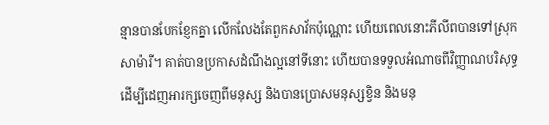ន្មានបានបែកខ្ញែកគ្នា លើកលែងតែពួកសាវ័កប៉ុណ្ណោះ ហើយពេលនោះភីលីពបានទៅស្រុកសាម៉ារី។ គាត់បានប្រកាសដំណឹងល្អនៅទីនោះ ហើយបានទទួលអំណាចពីវិញ្ញាណបរិសុទ្ធដើម្បីដេញអារក្សចេញពីមនុស្ស និងបានប្រោសមនុស្សខ្វិន និងមនុ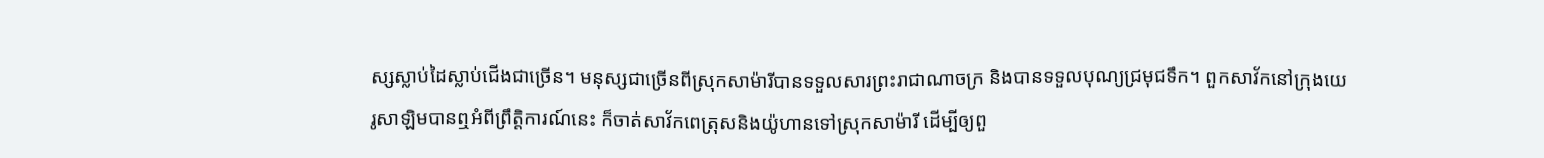ស្សស្លាប់ដៃស្លាប់ជើងជាច្រើន។ មនុស្សជាច្រើនពីស្រុកសាម៉ារីបានទទួលសារព្រះរាជាណាចក្រ និងបានទទួលបុណ្យជ្រមុជទឹក។ ពួកសាវ័កនៅក្រុងយេរូសាឡិមបានឮអំពីព្រឹត្ដិការណ៍នេះ ក៏ចាត់សាវ័កពេត្រុសនិងយ៉ូហានទៅស្រុកសាម៉ារី ដើម្បីឲ្យពួ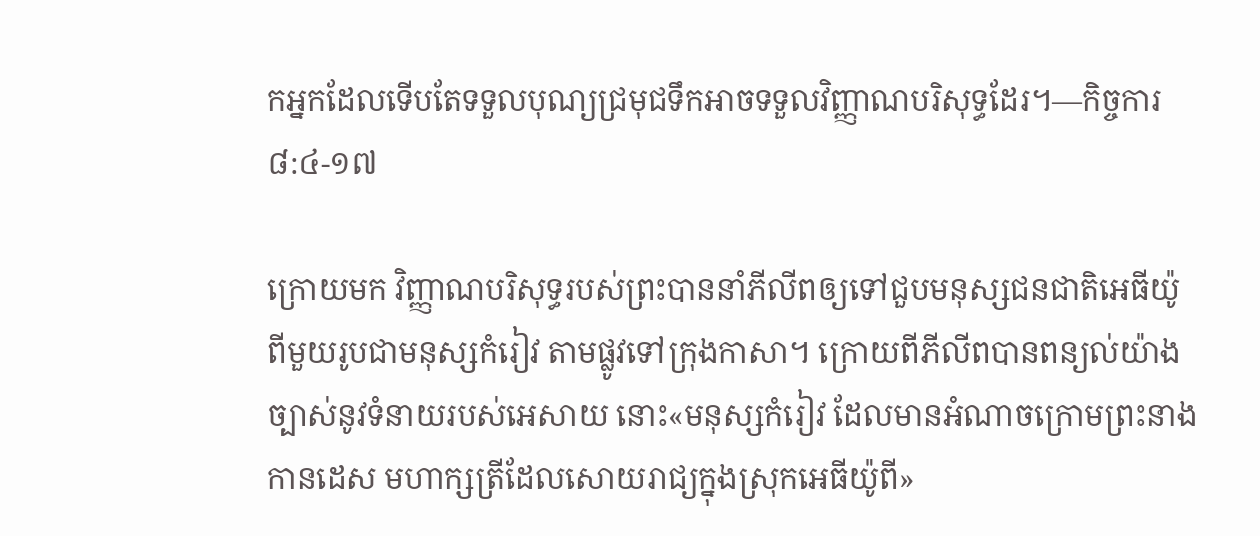កអ្នកដែលទើបតែទទួលបុណ្យជ្រមុជទឹកអាចទទួលវិញ្ញាណបរិសុទ្ធដែរ។—កិច្ចការ ៨:៤-១៧

ក្រោយមក វិញ្ញាណបរិសុទ្ធរបស់ព្រះបាននាំភីលីពឲ្យទៅជួបមនុស្សជនជាតិអេធីយ៉ូពីមួយរូបជាមនុស្សកំរៀវ តាមផ្លូវទៅក្រុងកាសា។ ក្រោយពីភីលីពបានពន្យល់យ៉ាងច្បាស់នូវទំនាយរបស់អេសាយ នោះ«មនុស្សកំរៀវ ដែលមានអំណាចក្រោមព្រះនាងកានដេស មហាក្សត្រីដែលសោយរាជ្យក្នុងស្រុកអេធីយ៉ូពី»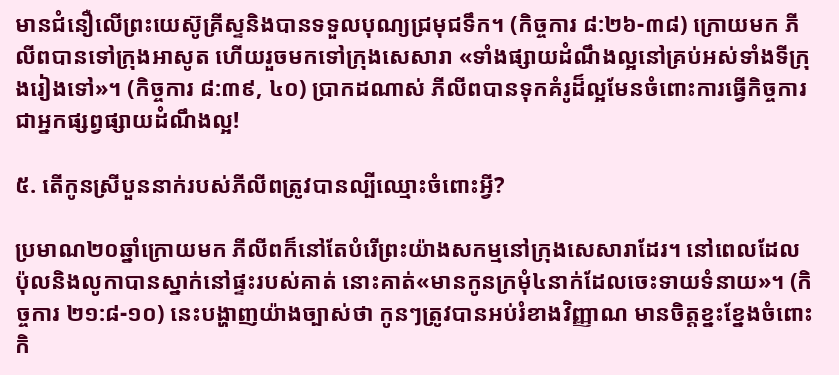មានជំនឿលើព្រះយេស៊ូគ្រីស្ទនិងបានទទួលបុណ្យជ្រមុជទឹក។ (កិច្ចការ ៨:២៦-៣៨) ក្រោយមក ភីលីពបានទៅក្រុងអាសូត ហើយរួចមកទៅក្រុងសេសារា «ទាំងផ្សាយដំណឹងល្អនៅគ្រប់អស់ទាំងទីក្រុងរៀងទៅ»។ (កិច្ចការ ៨:៣៩, ៤០) ប្រាកដណាស់ ភីលីពបានទុកគំរូដ៏ល្អមែនចំពោះការធ្វើកិច្ចការជាអ្នកផ្សព្វផ្សាយដំណឹងល្អ!

៥. តើកូនស្រីបួននាក់របស់ភីលីពត្រូវបានល្បីឈ្មោះចំពោះអ្វី?

ប្រមាណ២០ឆ្នាំក្រោយមក ភីលីពក៏នៅតែបំរើព្រះយ៉ាងសកម្មនៅក្រុងសេសារាដែរ។ នៅពេលដែលប៉ុលនិងលូកាបានស្នាក់នៅផ្ទះរបស់គាត់ នោះគាត់«មានកូនក្រមុំ៤នាក់ដែលចេះទាយទំនាយ»។ (កិច្ចការ ២១:៨-១០) នេះបង្ហាញយ៉ាងច្បាស់ថា កូនៗត្រូវបានអប់រំខាងវិញ្ញាណ មានចិត្តខ្នះខ្នែងចំពោះកិ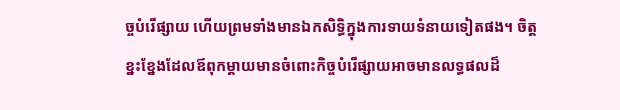ច្ចបំរើផ្សាយ ហើយព្រមទាំងមានឯកសិទ្ធិក្នុងការទាយទំនាយទៀតផង។ ចិត្តខ្នះខ្នែងដែលឪពុកម្ដាយមានចំពោះកិច្ចបំរើផ្សាយអាចមានលទ្ធផលដ៏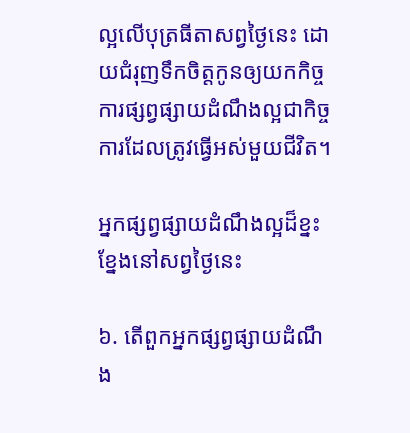ល្អលើបុត្រធីតាសព្វថ្ងៃនេះ ដោយជំរុញទឹកចិត្តកូនឲ្យយកកិច្ចការផ្សព្វផ្សាយដំណឹងល្អជាកិច្ចការដែលត្រូវធ្វើអស់មួយជីវិត។

អ្នកផ្សព្វផ្សាយដំណឹងល្អដ៏ខ្នះខ្នែងនៅសព្វថ្ងៃនេះ

៦. តើពួកអ្នកផ្សព្វផ្សាយដំណឹង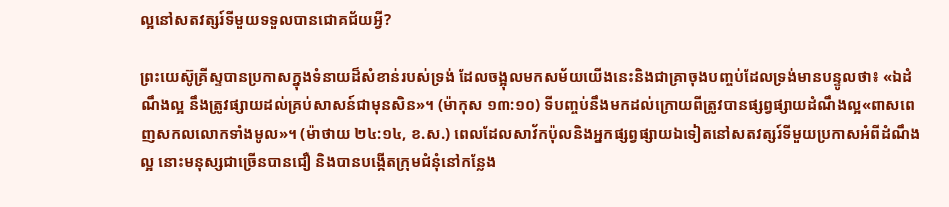ល្អនៅសតវត្សរ៍ទីមួយទទួលបានជោគជ័យអ្វី?

ព្រះយេស៊ូគ្រីស្ទបានប្រកាសក្នុងទំនាយដ៏សំខាន់របស់ទ្រង់ ដែលចង្អុលមកសម័យយើងនេះនិងជាគ្រាចុងបញ្ចប់ដែលទ្រង់មានបន្ទូលថា៖ «ឯដំណឹងល្អ នឹងត្រូវផ្សាយដល់គ្រប់សាសន៍ជាមុនសិន»។ (ម៉ាកុស ១៣:១០) ទីបញ្ចប់នឹងមកដល់ក្រោយពីត្រូវបានផ្សព្វផ្សាយដំណឹងល្អ«ពាសពេញសកលលោកទាំងមូល»។ (ម៉ាថាយ ២៤:១៤, ខ.ស.) ពេលដែលសាវ័កប៉ុលនិងអ្នកផ្សព្វផ្សាយឯទៀតនៅសតវត្សរ៍ទីមួយប្រកាសអំពីដំណឹងល្អ នោះមនុស្សជាច្រើនបានជឿ និងបានបង្កើតក្រុមជំនុំនៅកន្លែង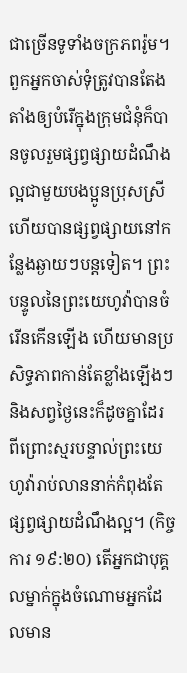ជាច្រើនទូទាំងចក្រភពរ៉ូម។ ពួកអ្នកចាស់ទុំត្រូវបានតែងតាំងឲ្យបំរើក្នុងក្រុមជំនុំក៏បានចូលរួមផ្សព្វផ្សាយដំណឹងល្អជាមួយបងប្អូនប្រុសស្រី ហើយបានផ្សព្វផ្សាយនៅកន្លែងឆ្ងាយៗបន្តទៀត។ ព្រះបន្ទូលនៃព្រះយេហូវ៉ាបានចំរើនកើនឡើង ហើយមានប្រសិទ្ធភាពកាន់តែខ្លាំងឡើងៗ និងសព្វថ្ងៃនេះក៏ដូចគ្នាដែរ ពីព្រោះស្មរបន្ទាល់ព្រះយេហូវ៉ារាប់លាននាក់កំពុងតែផ្សព្វផ្សាយដំណឹងល្អ។ (កិច្ចការ ១៩:២០) តើអ្នកជាបុគ្គលម្នាក់ក្នុងចំណោមអ្នកដែលមាន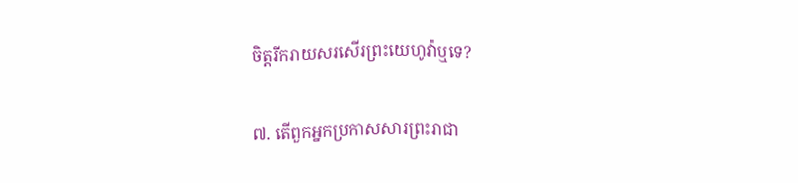ចិត្តរីករាយសរសើរព្រះយេហូវ៉ាឬទេ?

៧. តើពួកអ្នកប្រកាសសារព្រះរាជា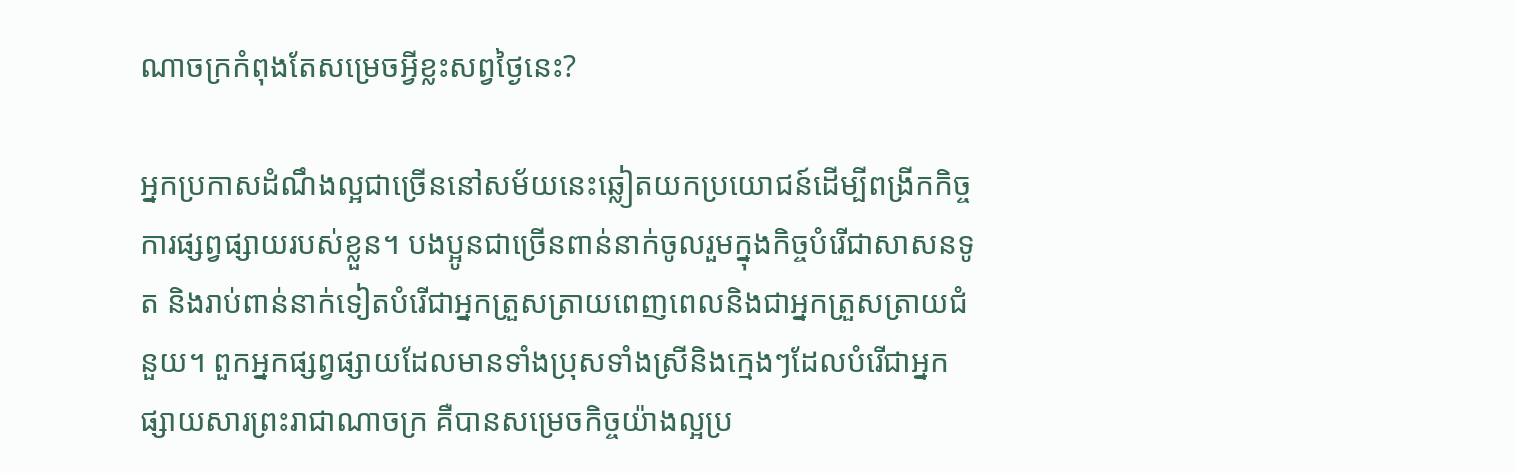ណាចក្រកំពុងតែសម្រេចអ្វីខ្លះសព្វថ្ងៃនេះ?

អ្នកប្រកាសដំណឹងល្អជាច្រើននៅសម័យនេះឆ្លៀតយកប្រយោជន៍ដើម្បីពង្រីកកិច្ចការផ្សព្វផ្សាយរបស់ខ្លួន។ បងប្អូនជាច្រើនពាន់នាក់ចូលរួមក្នុងកិច្ចបំរើជាសាសនទូត និងរាប់ពាន់នាក់ទៀតបំរើជាអ្នកត្រួសត្រាយពេញពេលនិងជាអ្នកត្រួសត្រាយជំនួយ។ ពួកអ្នកផ្សព្វផ្សាយដែលមានទាំងប្រុសទាំងស្រីនិងក្មេងៗដែលបំរើជាអ្នកផ្សាយសារព្រះរាជាណាចក្រ គឺបានសម្រេចកិច្ចយ៉ាងល្អប្រ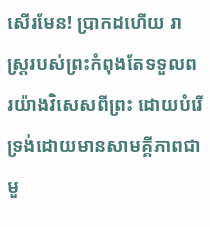សើរមែន! ប្រាកដហើយ រាស្ត្ររបស់ព្រះកំពុងតែទទួលពរយ៉ាងវិសេសពីព្រះ ដោយបំរើទ្រង់ដោយមានសាមគ្គីភាពជាមួ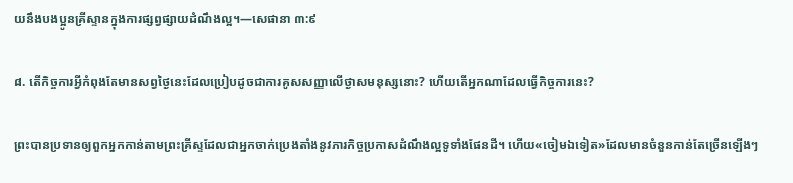យនឹងបងប្អូនគ្រីស្ទានក្នុងការផ្សព្វផ្សាយដំណឹងល្អ។—សេផានា ៣:៩

៨. តើកិច្ចការអ្វីកំពុងតែមានសព្វថ្ងៃនេះដែលប្រៀបដូចជាការគូសសញ្ញាលើថ្ងាសមនុស្សនោះ? ហើយតើអ្នកណាដែលធ្វើកិច្ចការនេះ?

ព្រះបានប្រទានឲ្យពួកអ្នកកាន់តាមព្រះគ្រីស្ទដែលជាអ្នកចាក់ប្រេងតាំងនូវភារកិច្ចប្រកាសដំណឹងល្អទូទាំងផែនដី។ ហើយ«ចៀមឯទៀត»ដែលមានចំនួនកាន់តែច្រើនឡើងៗ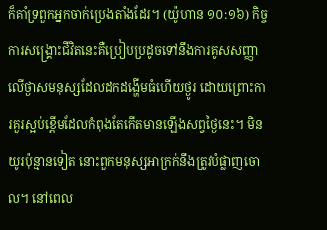ក៏គាំទ្រពួកអ្នកចាក់ប្រេងតាំងដែរ។ (យ៉ូហាន ១០:១៦) កិច្ចការសង្គ្រោះជីវិតនេះគឺប្រៀបប្រដូចទៅនឹងការគូសសញ្ញាលើថ្ងាសមនុស្សដែលដកដង្ហើមធំហើយថ្ងូរ ដោយព្រោះការគួរស្អប់ខ្ពើមដែលកំពុងតែកើតមានឡើងសព្វថ្ងៃនេះ។ មិនយូរប៉ុន្មានទៀត នោះពួកមនុស្សអាក្រក់នឹងត្រូវបំផ្លាញចោល។ នៅពេល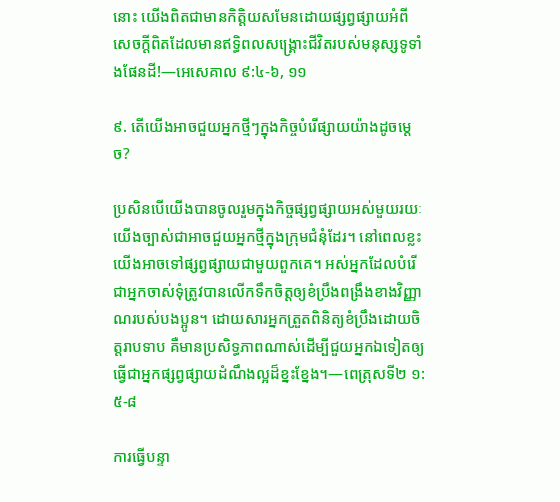នោះ យើងពិតជាមានកិត្ដិយសមែនដោយផ្សព្វផ្សាយអំពីសេចក្ដីពិតដែលមានឥទ្ធិពលសង្គ្រោះជីវិតរបស់មនុស្សទូទាំងផែនដី!—អេសេគាល ៩:៤-៦, ១១

៩. តើយើងអាចជួយអ្នកថ្មីៗក្នុងកិច្ចបំរើផ្សាយយ៉ាងដូចម្ដេច?

ប្រសិនបើយើងបានចូលរួមក្នុងកិច្ចផ្សព្វផ្សាយអស់មួយរយៈ យើងច្បាស់ជាអាចជួយអ្នកថ្មីក្នុងក្រុមជំនុំដែរ។ នៅពេលខ្លះ យើងអាចទៅផ្សព្វផ្សាយជាមួយពួកគេ។ អស់អ្នកដែលបំរើជាអ្នកចាស់ទុំត្រូវបានលើកទឹកចិត្តឲ្យខំប្រឹងពង្រឹងខាងវិញ្ញាណរបស់បងប្អូន។ ដោយសារអ្នកត្រួតពិនិត្យខំប្រឹងដោយចិត្តរាបទាប គឺមានប្រសិទ្ធភាពណាស់ដើម្បីជួយអ្នកឯទៀតឲ្យធ្វើជាអ្នកផ្សព្វផ្សាយដំណឹងល្អដ៏ខ្នះខ្នែង។—ពេត្រុសទី២ ១:៥-៨

ការធ្វើបន្ទា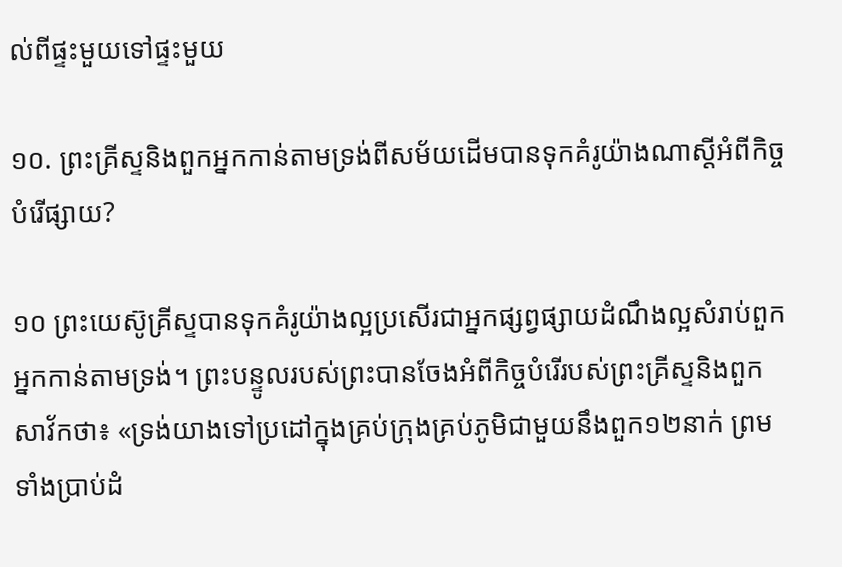ល់ពីផ្ទះមួយទៅផ្ទះមួយ

១០. ព្រះគ្រីស្ទនិងពួកអ្នកកាន់តាមទ្រង់ពីសម័យដើមបានទុកគំរូយ៉ាងណាស្តីអំពីកិច្ចបំរើផ្សាយ?

១០ ព្រះយេស៊ូគ្រីស្ទបានទុកគំរូយ៉ាងល្អប្រសើរជាអ្នកផ្សព្វផ្សាយដំណឹងល្អសំរាប់ពួកអ្នកកាន់តាមទ្រង់។ ព្រះបន្ទូលរបស់ព្រះបានចែងអំពីកិច្ចបំរើរបស់ព្រះគ្រីស្ទនិងពួកសាវ័កថា៖ «ទ្រង់យាងទៅប្រដៅក្នុងគ្រប់ក្រុងគ្រប់ភូមិជាមួយនឹងពួក១២នាក់ ព្រមទាំងប្រាប់ដំ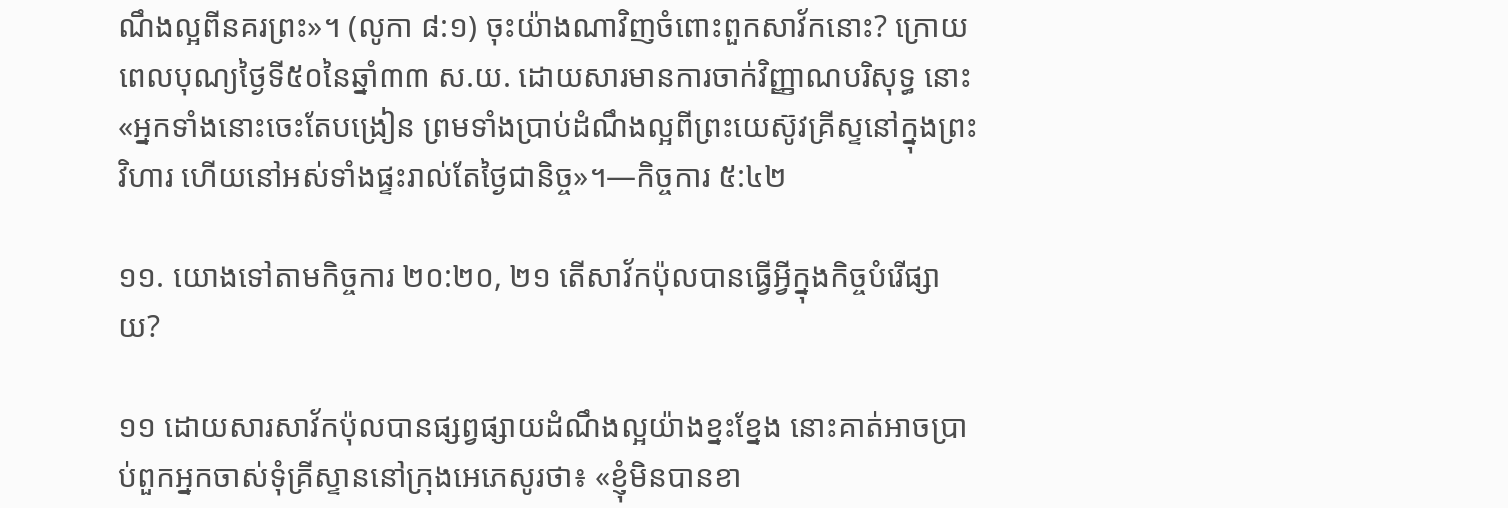ណឹងល្អពីនគរព្រះ»។ (លូកា ៨:១) ចុះយ៉ាងណាវិញចំពោះពួកសាវ័កនោះ? ក្រោយពេលបុណ្យថ្ងៃទី៥០នៃឆ្នាំ៣៣ ស.យ. ដោយសារមានការចាក់វិញ្ញាណបរិសុទ្ធ នោះ«អ្នកទាំងនោះចេះតែបង្រៀន ព្រមទាំងប្រាប់ដំណឹងល្អពីព្រះយេស៊ូវគ្រីស្ទនៅក្នុងព្រះវិហារ ហើយនៅអស់ទាំងផ្ទះរាល់តែថ្ងៃជានិច្ច»។—កិច្ចការ ៥:៤២

១១. យោងទៅតាមកិច្ចការ ២០:២០, ២១ តើសាវ័កប៉ុលបានធ្វើអ្វីក្នុងកិច្ចបំរើផ្សាយ?

១១ ដោយសារសាវ័កប៉ុលបានផ្សព្វផ្សាយដំណឹងល្អយ៉ាងខ្នះខ្នែង នោះគាត់អាចប្រាប់ពួកអ្នកចាស់ទុំគ្រីស្ទាននៅក្រុងអេភេសូរថា៖ «ខ្ញុំមិនបានខា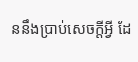ននឹងប្រាប់សេចក្ដីអ្វី ដែ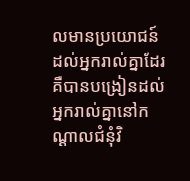លមានប្រយោជន៍ដល់អ្នករាល់គ្នាដែរ គឺបានបង្រៀនដល់អ្នករាល់គ្នានៅកណ្ដាលជំនុំវិ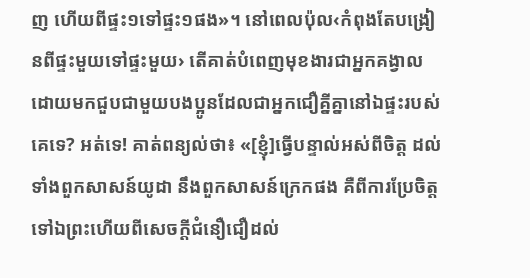ញ ហើយពីផ្ទះ១ទៅផ្ទះ១ផង»។ នៅពេលប៉ុល‹កំពុងតែបង្រៀនពីផ្ទះមួយទៅផ្ទះមួយ› តើគាត់បំពេញមុខងារជាអ្នកគង្វាលដោយមកជួបជាមួយបងប្អូនដែលជាអ្នកជឿគ្នីគ្នានៅឯផ្ទះរបស់គេទេ? អត់ទេ! គាត់ពន្យល់ថា៖ «[ខ្ញុំ]ធ្វើបន្ទាល់អស់ពីចិត្ត ដល់ទាំងពួកសាសន៍យូដា នឹងពួកសាសន៍ក្រេកផង គឺពីការប្រែចិត្តទៅឯព្រះហើយពីសេចក្ដីជំនឿជឿដល់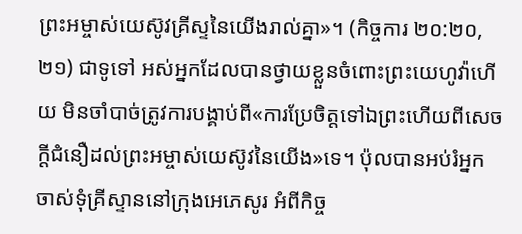ព្រះអម្ចាស់យេស៊ូវគ្រីស្ទនៃយើងរាល់គ្នា»។ (កិច្ចការ ២០:២០, ២១) ជាទូទៅ អស់អ្នកដែលបានថ្វាយខ្លួនចំពោះព្រះយេហូវ៉ាហើយ មិនចាំបាច់ត្រូវការបង្គាប់ពី«ការប្រែចិត្តទៅឯព្រះហើយពីសេចក្ដីជំនឿដល់ព្រះអម្ចាស់យេស៊ូវនៃយើង»ទេ។ ប៉ុលបានអប់រំអ្នកចាស់ទុំគ្រីស្ទាននៅក្រុងអេភេសូរ អំពីកិច្ច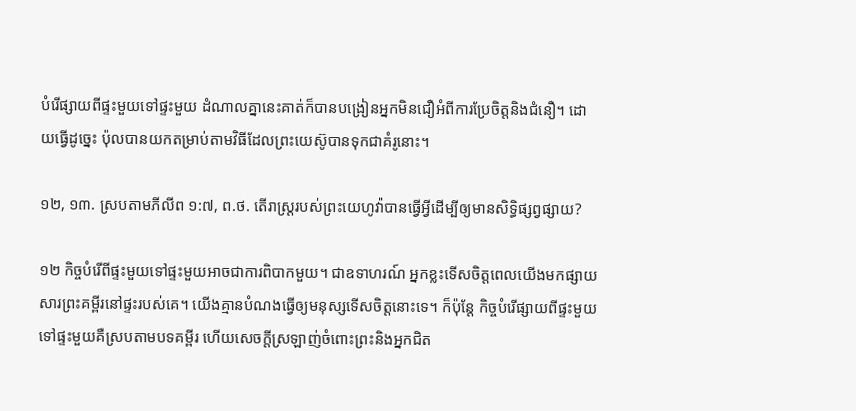បំរើផ្សាយពីផ្ទះមួយទៅផ្ទះមួយ ដំណាលគ្នានេះគាត់ក៏បានបង្រៀនអ្នកមិនជឿអំពីការប្រែចិត្តនិងជំនឿ។ ដោយធ្វើដូច្នេះ ប៉ុលបានយកតម្រាប់តាមវិធីដែលព្រះយេស៊ូបានទុកជាគំរូនោះ។

១២, ១៣. ស្របតាមភីលីព ១:៧, ព.ថ. តើរាស្ត្ររបស់ព្រះយេហូវ៉ាបានធ្វើអ្វីដើម្បីឲ្យមានសិទ្ធិផ្សព្វផ្សាយ?

១២ កិច្ចបំរើពីផ្ទះមួយទៅផ្ទះមួយអាចជាការពិបាកមួយ។ ជាឧទាហរណ៍ អ្នកខ្លះទើសចិត្តពេលយើងមកផ្សាយសារព្រះគម្ពីរនៅផ្ទះរបស់គេ។ យើងគ្មានបំណងធ្វើឲ្យមនុស្សទើសចិត្តនោះទេ។ ក៏ប៉ុន្តែ កិច្ចបំរើផ្សាយពីផ្ទះមួយទៅផ្ទះមួយគឺស្របតាមបទគម្ពីរ ហើយសេចក្ដីស្រឡាញ់ចំពោះព្រះនិងអ្នកជិត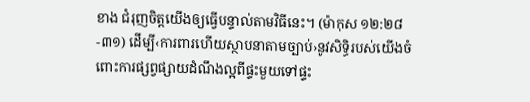ខាង ជំរុញចិត្តយើងឲ្យធ្វើបន្ទាល់តាមវិធីនេះ។ (ម៉ាកុស ១២:២៨-៣១) ដើម្បី‹ការពារហើយស្ថាបនាតាមច្បាប់›នូវសិទ្ធិរបស់យើងចំពោះការផ្សព្វផ្សាយដំណឹងល្អពីផ្ទះមួយទៅផ្ទះ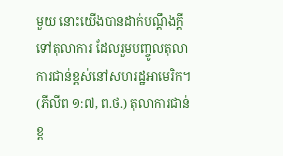មួយ នោះយើងបានដាក់បណ្ដឹងក្ដីទៅតុលាការ ដែលរួមបញ្ចូលតុលាការជាន់ខ្ពស់នៅសហរដ្ឋអាមេរិក។ (ភីលីព ១:៧, ព.ថ.) តុលាការជាន់ខ្ព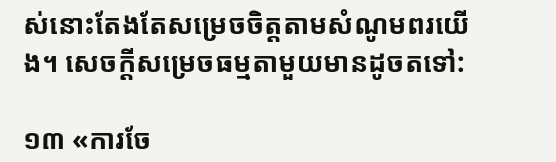ស់នោះតែងតែសម្រេចចិត្តតាមសំណូមពរយើង។ សេចក្ដីសម្រេចធម្មតាមួយមានដូចតទៅ:

១៣ «ការចែ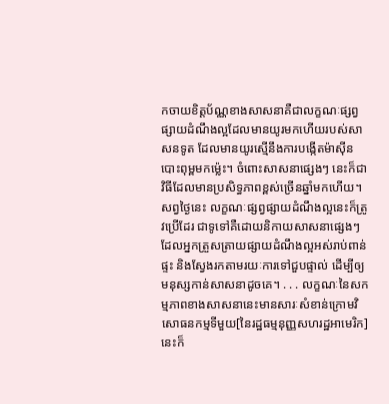កចាយខិត្តប័ណ្ណខាងសាសនាគឺជាលក្ខណៈផ្សព្វផ្សាយដំណឹងល្អដែលមានយូរមកហើយរបស់សាសនទូត ដែលមានយូរស្មើនឹងការបង្កើតម៉ាស៊ីនបោះពុម្ពមកម្ល៉េះ។ ចំពោះសាសនាផ្សេងៗ នេះក៏ជាវិធីដែលមានប្រសិទ្ធភាពខ្ពស់ច្រើនឆ្នាំមកហើយ។ សព្វថ្ងៃនេះ លក្ខណៈផ្សព្វផ្សាយដំណឹងល្អនេះក៏ត្រូវប្រើដែរ ជាទូទៅគឺដោយនិកាយសាសនាផ្សេងៗ ដែលអ្នកត្រួសត្រាយផ្សាយដំណឹងល្អអស់រាប់ពាន់ផ្ទះ និងស្វែងរកតាមរយៈការទៅជួបផ្ទាល់ ដើម្បីឲ្យមនុស្សកាន់សាសនាដូចគេ។ . . . លក្ខណៈនៃសកម្មភាពខាងសាសនានេះមានសារៈសំខាន់ក្រោមវិសោធនកម្មទីមួយ[នៃរដ្ឋធម្មនុញ្ញសហរដ្ឋអាមេរិក] នេះក៏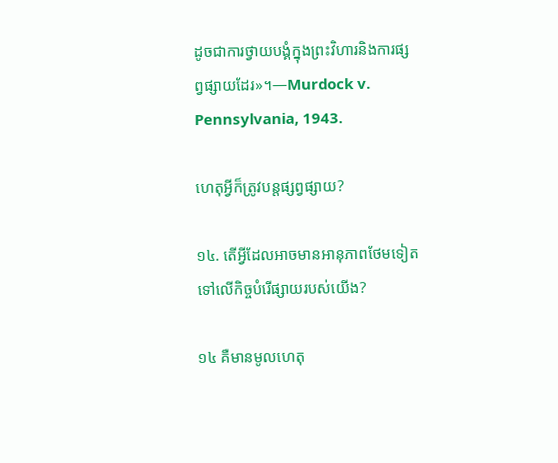ដូចជាការថ្វាយបង្គំក្នុងព្រះវិហារនិងការផ្សព្វផ្សាយដែរ»។—Murdock v. Pennsylvania, 1943.

ហេតុអ្វីក៏ត្រូវបន្តផ្សព្វផ្សាយ?

១៤. តើអ្វីដែលអាចមានអានុភាពថែមទៀតទៅលើកិច្ចបំរើផ្សាយរបស់យើង?

១៤ គឺមានមូលហេតុ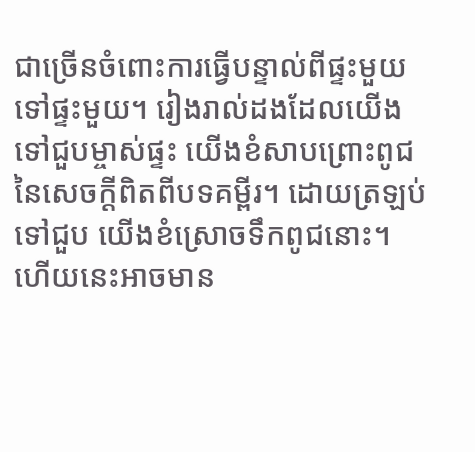ជាច្រើនចំពោះការធ្វើបន្ទាល់ពីផ្ទះមួយទៅផ្ទះមួយ។ រៀងរាល់ដងដែលយើងទៅជួបម្ចាស់ផ្ទះ យើងខំសាបព្រោះពូជនៃសេចក្ដីពិតពីបទគម្ពីរ។ ដោយត្រឡប់ទៅជួប យើងខំស្រោចទឹកពូជនោះ។ ហើយនេះអាចមាន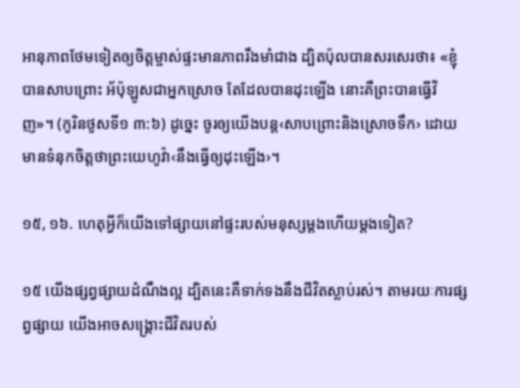អានុភាពថែមទៀតឲ្យចិត្តម្ចាស់ផ្ទះមានភាពរឹងមាំជាង ដ្បិតប៉ុលបានសរសេរថា៖ «ខ្ញុំបានសាបព្រោះ អ័ប៉ុឡូសជាអ្នកស្រោច តែដែលបានដុះឡើង នោះគឺព្រះបានធ្វើវិញ»។ (កូរិនថូសទី១ ៣:៦) ដូច្នេះ ចូរឲ្យយើងបន្ត‹សាបព្រោះនិងស្រោចទឹក› ដោយមានទំនុកចិត្តថាព្រះយេហូវ៉ា‹នឹងធ្វើឲ្យដុះឡើង›។

១៥, ១៦. ហេតុអ្វីក៏យើងទៅផ្សាយនៅផ្ទះរបស់មនុស្សម្ដងហើយម្ដងទៀត?

១៥ យើងផ្សព្វផ្សាយដំណឹងល្អ ដ្បិតនេះគឺទាក់ទងនឹងជីវិតស្លាប់រស់។ តាមរយៈការផ្សព្វផ្សាយ យើងអាចសង្គ្រោះជីវិតរបស់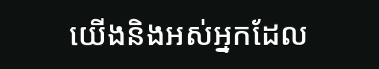យើងនិងអស់អ្នកដែល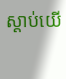ស្ដាប់យើ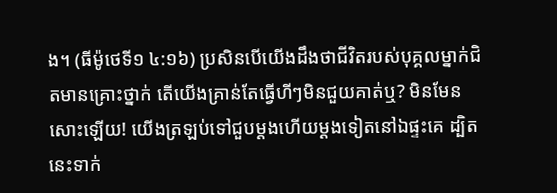ង។ (ធីម៉ូថេទី១ ៤:១៦) ប្រសិនបើយើងដឹងថាជីវិតរបស់បុគ្គលម្នាក់ជិតមានគ្រោះថ្នាក់ តើយើងគ្រាន់តែធ្វើហីៗមិនជួយគាត់ឬ? មិនមែនសោះឡើយ! យើងត្រឡប់ទៅជួបម្ដងហើយម្ដងទៀតនៅឯផ្ទះគេ ដ្បិតនេះទាក់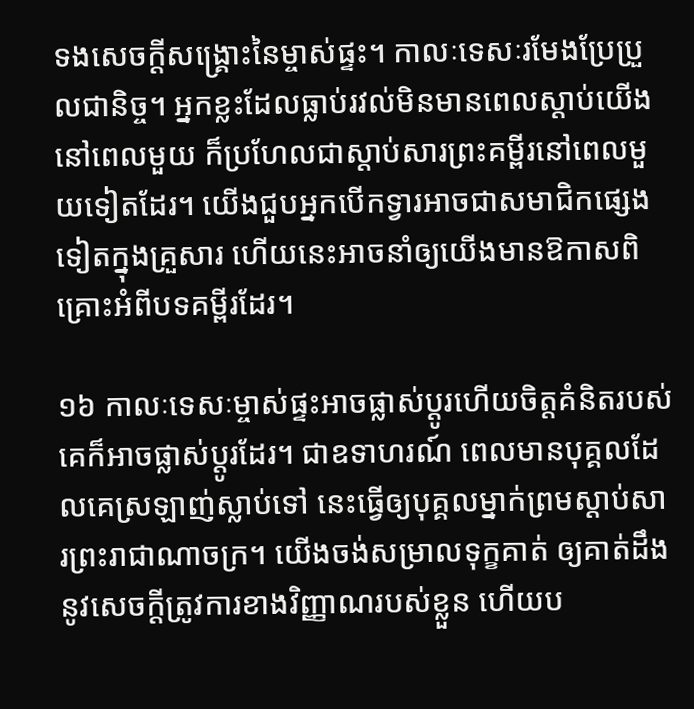ទងសេចក្ដីសង្គ្រោះនៃម្ចាស់ផ្ទះ។ កាលៈទេសៈរមែងប្រែប្រួលជានិច្ច។ អ្នកខ្លះដែលធ្លាប់រវល់មិនមានពេលស្ដាប់យើងនៅពេលមួយ ក៏ប្រហែលជាស្ដាប់សារព្រះគម្ពីរនៅពេលមួយទៀតដែរ។ យើងជួបអ្នកបើកទ្វារអាចជាសមាជិកផ្សេងទៀតក្នុងគ្រួសារ ហើយនេះអាចនាំឲ្យយើងមានឱកាសពិគ្រោះអំពីបទគម្ពីរដែរ។

១៦ កាលៈទេសៈម្ចាស់ផ្ទះអាចផ្លាស់ប្ដូរហើយចិត្តគំនិតរបស់គេក៏អាចផ្លាស់ប្ដូរដែរ។ ជាឧទាហរណ៍ ពេលមានបុគ្គលដែលគេស្រឡាញ់ស្លាប់ទៅ នេះធ្វើឲ្យបុគ្គលម្នាក់ព្រមស្ដាប់សារព្រះរាជាណាចក្រ។ យើងចង់សម្រាលទុក្ខគាត់ ឲ្យគាត់ដឹងនូវសេចក្ដីត្រូវការខាងវិញ្ញាណរបស់ខ្លួន ហើយប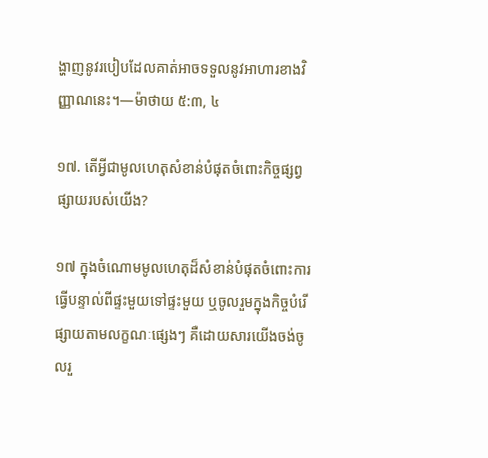ង្ហាញនូវរបៀបដែលគាត់អាចទទួលនូវអាហារខាងវិញ្ញាណនេះ។—ម៉ាថាយ ៥:៣, ៤

១៧. តើអ្វីជាមូលហេតុសំខាន់បំផុតចំពោះកិច្ចផ្សព្វផ្សាយរបស់យើង?

១៧ ក្នុងចំណោមមូលហេតុដ៏សំខាន់បំផុតចំពោះការធ្វើបន្ទាល់ពីផ្ទះមួយទៅផ្ទះមួយ ឬចូលរួមក្នុងកិច្ចបំរើផ្សាយតាមលក្ខណៈផ្សេងៗ គឺដោយសារយើងចង់ចូលរួ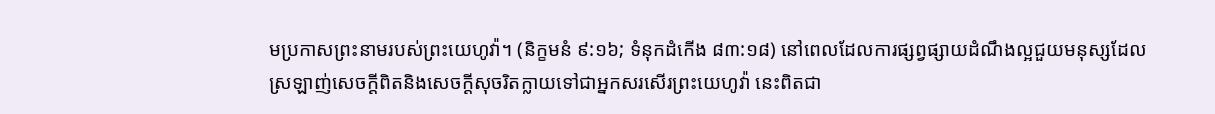មប្រកាសព្រះនាមរបស់ព្រះយេហូវ៉ា។ (និក្ខមនំ ៩:១៦; ទំនុកដំកើង ៨៣:១៨) នៅពេលដែលការផ្សព្វផ្សាយដំណឹងល្អជួយមនុស្សដែលស្រឡាញ់សេចក្ដីពិតនិងសេចក្ដីសុចរិតក្លាយទៅជាអ្នកសរសើរព្រះយេហូវ៉ា នេះពិតជា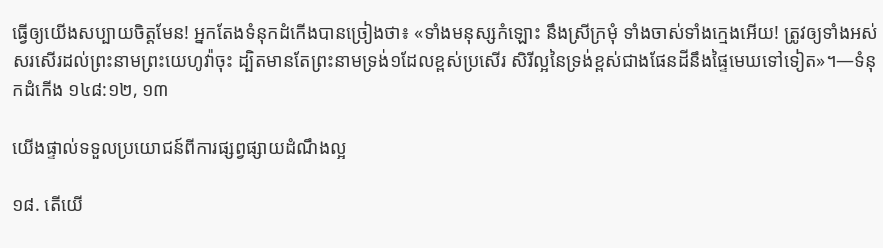ធ្វើឲ្យយើងសប្បាយចិត្តមែន! អ្នកតែងទំនុកដំកើងបានច្រៀងថា៖ «ទាំងមនុស្សកំឡោះ នឹងស្រីក្រមុំ ទាំងចាស់ទាំងក្មេងអើយ! ត្រូវឲ្យទាំងអស់សរសើរដល់ព្រះនាមព្រះយេហូវ៉ាចុះ ដ្បិតមានតែព្រះនាមទ្រង់១ដែលខ្ពស់ប្រសើរ សិរីល្អនៃទ្រង់ខ្ពស់ជាងផែនដីនឹងផ្ទៃមេឃទៅទៀត»។—ទំនុកដំកើង ១៤៨:១២, ១៣

យើងផ្ទាល់ទទួលប្រយោជន៍ពីការផ្សព្វផ្សាយដំណឹងល្អ

១៨. តើយើ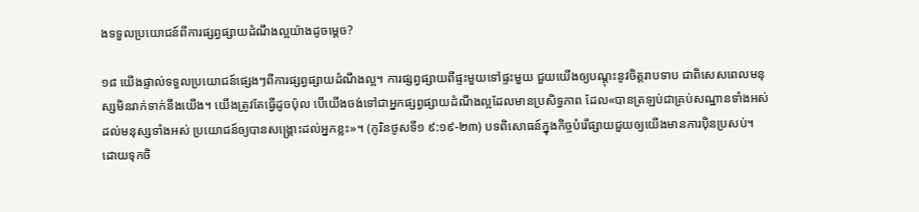ងទទួលប្រយោជន៍ពីការផ្សព្វផ្សាយដំណឹងល្អយ៉ាងដូចម្ដេច?

១៨ យើងផ្ទាល់ទទួលប្រយោជន៍ផ្សេងៗពីការផ្សព្វផ្សាយដំណឹងល្អ។ ការផ្សព្វផ្សាយពីផ្ទះមួយទៅផ្ទះមួយ ជួយយើងឲ្យបណ្ដុះនូវចិត្តរាបទាប ជាពិសេសពេលមនុស្សមិនរាក់ទាក់នឹងយើង។ យើងត្រូវតែធ្វើដូចប៉ុល បើយើងចង់ទៅជាអ្នកផ្សព្វផ្សាយដំណឹងល្អដែលមានប្រសិទ្ធភាព ដែល«បានត្រឡប់ជាគ្រប់សណ្ឋានទាំងអស់ដល់មនុស្សទាំងអស់ ប្រយោជន៍ឲ្យបានសង្គ្រោះដល់អ្នកខ្លះ»។ (កូរិនថូសទី១ ៩:១៩-២៣) បទពិសោធន៍ក្នុងកិច្ចបំរើផ្សាយជួយឲ្យយើងមានការប៉ិនប្រសប់។ ដោយទុកចិ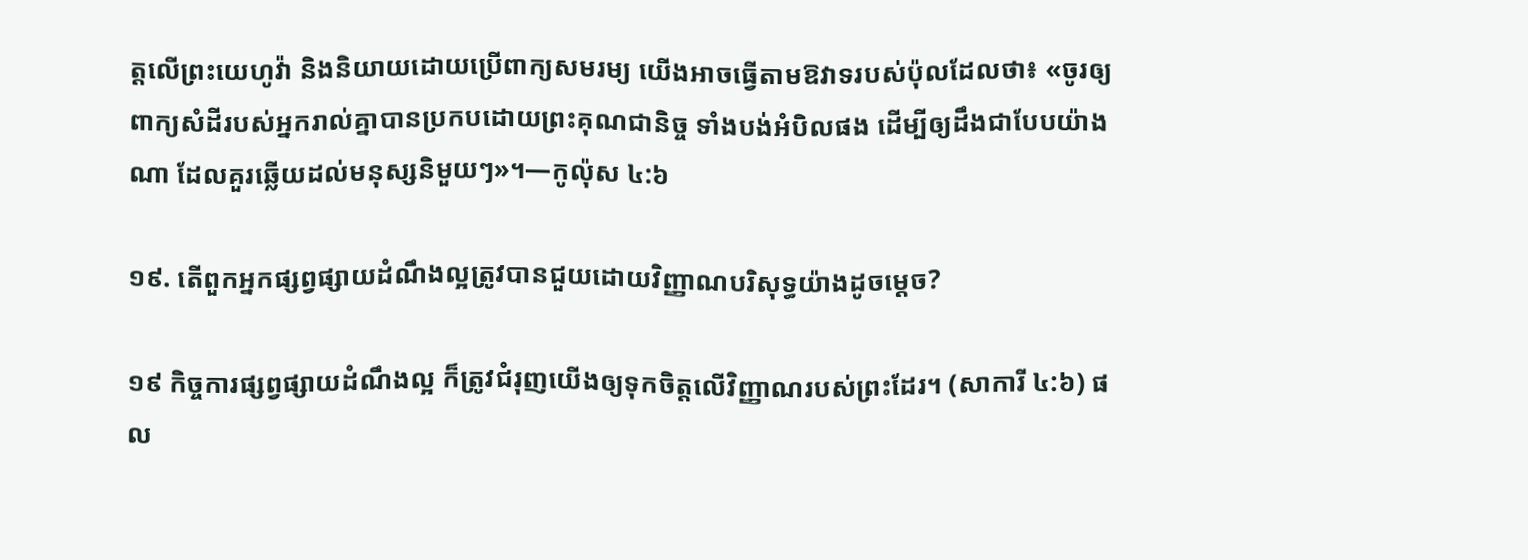ត្តលើព្រះយេហូវ៉ា និងនិយាយដោយប្រើពាក្យសមរម្យ យើងអាចធ្វើតាមឱវាទរបស់ប៉ុលដែលថា៖ «ចូរឲ្យពាក្យសំដីរបស់អ្នករាល់គ្នាបានប្រកបដោយព្រះគុណជានិច្ច ទាំងបង់អំបិលផង ដើម្បីឲ្យដឹងជាបែបយ៉ាងណា ដែលគួរឆ្លើយដល់មនុស្សនិមួយៗ»។—កូល៉ុស ៤:៦

១៩. តើពួកអ្នកផ្សព្វផ្សាយដំណឹងល្អត្រូវបានជួយដោយវិញ្ញាណបរិសុទ្ធយ៉ាងដូចម្ដេច?

១៩ កិច្ចការផ្សព្វផ្សាយដំណឹងល្អ ក៏ត្រូវជំរុញយើងឲ្យទុកចិត្តលើវិញ្ញាណរបស់ព្រះដែរ។ (សាការី ៤:៦) ផល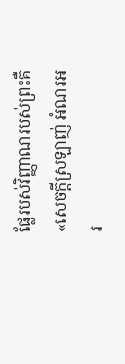ផ្លែរបស់វិញ្ញាណរបស់ព្រះគឺ«សេចក្ដីស្រឡាញ់ អំណរអរ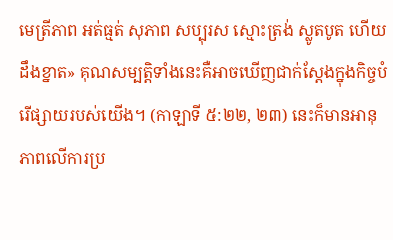មេត្រីភាព អត់ធ្មត់ សុភាព សប្បុរស ស្មោះត្រង់ ស្លូតបូត ហើយដឹងខ្នាត» គុណសម្បត្ដិទាំងនេះគឺអាចឃើញជាក់ស្តែងក្នុងកិច្ចបំរើផ្សាយរបស់យើង។ (កាឡាទី ៥:២២, ២៣) នេះក៏មានអានុភាពលើការប្រ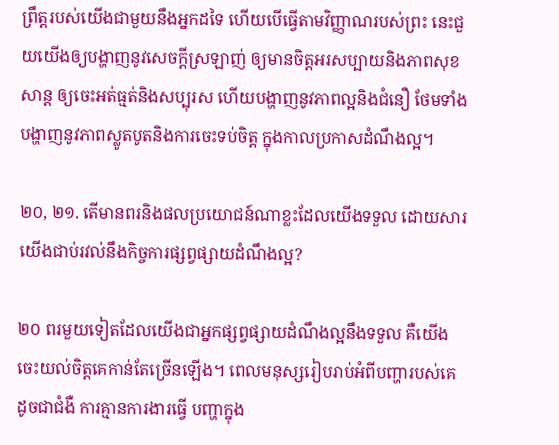ព្រឹត្តរបស់យើងជាមួយនឹងអ្នកដទៃ ហើយបើធ្វើតាមវិញ្ញាណរបស់ព្រះ នេះជួយយើងឲ្យបង្ហាញនូវសេចក្ដីស្រឡាញ់ ឲ្យមានចិត្តអរសប្បាយនិងភាពសុខសាន្ត ឲ្យចេះអត់ធ្មត់និងសប្បុរស ហើយបង្ហាញនូវភាពល្អនិងជំនឿ ថែមទាំងបង្ហាញនូវភាពស្លូតបូតនិងការចេះទប់ចិត្ត ក្នុងកាលប្រកាសដំណឹងល្អ។

២០, ២១. តើមានពរនិងផលប្រយោជន៍ណាខ្លះដែលយើងទទួល ដោយសារយើងជាប់រវល់នឹងកិច្ចការផ្សព្វផ្សាយដំណឹងល្អ?

២០ ពរមួយទៀតដែលយើងជាអ្នកផ្សព្វផ្សាយដំណឹងល្អនឹងទទួល គឺយើងចេះយល់ចិត្តគេកាន់តែច្រើនឡើង។ ពេលមនុស្សរៀបរាប់អំពីបញ្ហារបស់គេ ដូចជាជំងឺ ការគ្មានការងារធ្វើ បញ្ហាក្នុង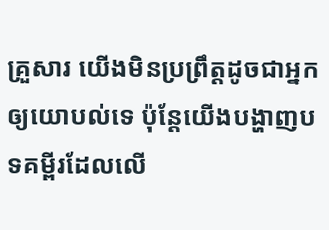គ្រួសារ យើងមិនប្រព្រឹត្តដូចជាអ្នកឲ្យយោបល់ទេ ប៉ុន្តែយើងបង្ហាញបទគម្ពីរដែលលើ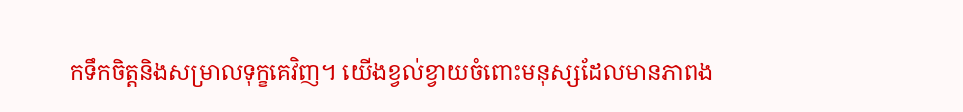កទឹកចិត្តនិងសម្រាលទុក្ខគេវិញ។ យើងខ្វល់ខ្វាយចំពោះមនុស្សដែលមានភាពង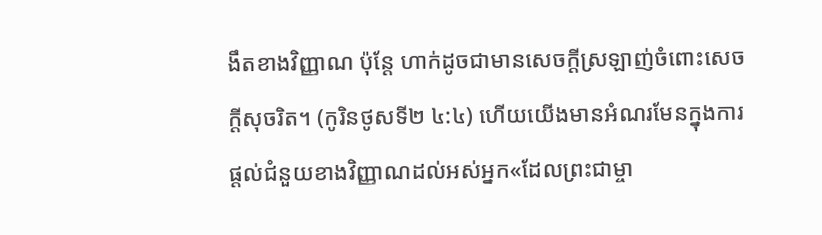ងឹតខាងវិញ្ញាណ ប៉ុន្តែ ហាក់ដូចជាមានសេចក្ដីស្រឡាញ់ចំពោះសេចក្ដីសុចរិត។ (កូរិនថូសទី២ ៤:៤) ហើយយើងមានអំណរមែនក្នុងការផ្ដល់ជំនួយខាងវិញ្ញាណដល់អស់អ្នក«ដែលព្រះជាម្ចា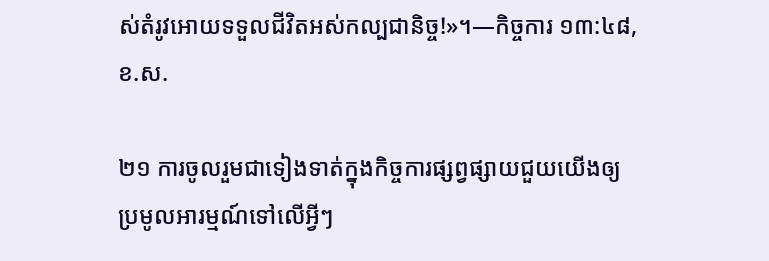ស់តំរូវអោយទទួលជីវិតអស់កល្បជានិច្ច!»។—កិច្ចការ ១៣:៤៨, ខ.ស.

២១ ការចូលរួមជាទៀងទាត់ក្នុងកិច្ចការផ្សព្វផ្សាយជួយយើងឲ្យប្រមូលអារម្មណ៍ទៅលើអ្វីៗ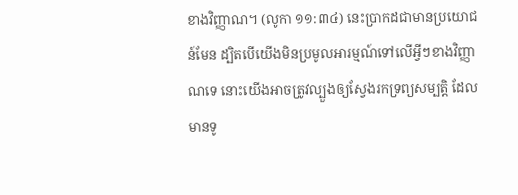ខាងវិញ្ញាណ។ (លូកា ១១:៣៤) នេះប្រាកដជាមានប្រយោជន៍មែន ដ្បិតបើយើងមិនប្រមូលអារម្មណ៍ទៅលើអ្វីៗខាងវិញ្ញាណទេ នោះយើងអាចត្រូវល្បួងឲ្យស្វែងរកទ្រព្យសម្បត្ដិ ដែលមានទូ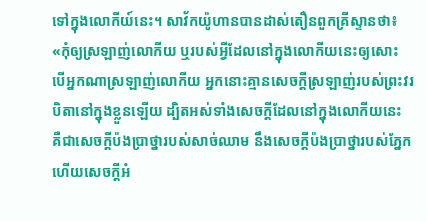ទៅក្នុងលោកីយ៍នេះ។ សាវ័កយ៉ូហានបានដាស់តឿនពួកគ្រីស្ទានថា៖ «កុំឲ្យស្រឡាញ់លោកីយ ឬរបស់អ្វីដែលនៅក្នុងលោកីយនេះឲ្យសោះ បើអ្នកណាស្រឡាញ់លោកីយ អ្នកនោះគ្មានសេចក្ដីស្រឡាញ់របស់ព្រះវរបិតានៅក្នុងខ្លួនឡើយ ដ្បិតអស់ទាំងសេចក្ដីដែលនៅក្នុងលោកីយនេះ គឺជាសេចក្ដីប៉ងប្រាថ្នារបស់សាច់ឈាម នឹងសេចក្ដីប៉ងប្រាថ្នារបស់ភ្នែក ហើយសេចក្ដីអំ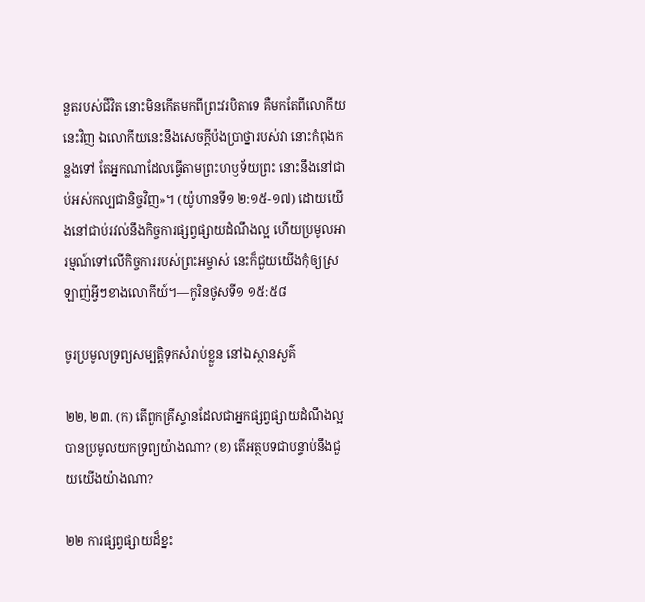នួតរបស់ជីវិត នោះមិនកើតមកពីព្រះវរបិតាទេ គឺមកតែពីលោកីយនេះវិញ ឯលោកីយនេះនឹងសេចក្ដីប៉ងប្រាថ្នារបស់វា នោះកំពុងកន្លងទៅ តែអ្នកណាដែលធ្វើតាមព្រះហឫទ័យព្រះ នោះនឹងនៅជាប់អស់កល្បជានិច្ចវិញ»។ (យ៉ូហានទី១ ២:១៥-១៧) ដោយយើងនៅជាប់រវល់នឹងកិច្ចការផ្សព្វផ្សាយដំណឹងល្អ ហើយប្រមូលអារម្មណ៍ទៅលើកិច្ចការរបស់ព្រះអម្ចាស់ នេះក៏ជួយយើងកុំឲ្យស្រឡាញ់អ្វីៗខាងលោកីយ៍។—កូរិនថូសទី១ ១៥:៥៨

ចូរប្រមូលទ្រព្យសម្បត្ដិទុកសំរាប់ខ្លួន នៅឯស្ថានសួគ៌

២២, ២៣. (ក) តើពួកគ្រីស្ទានដែលជាអ្នកផ្សព្វផ្សាយដំណឹងល្អបានប្រមូលយកទ្រព្យយ៉ាងណា? (ខ) តើអត្ថបទជាបន្ទាប់នឹងជួយយើងយ៉ាងណា?

២២ ការផ្សព្វផ្សាយដ៏ខ្នះ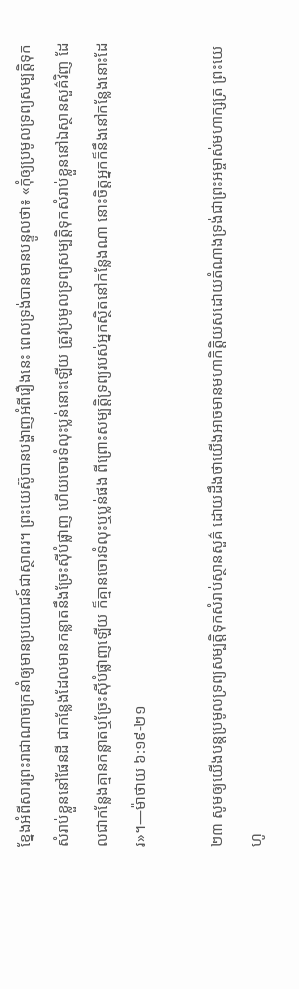ខ្នែងអំពីសារព្រះរាជាណាចក្រនាំឲ្យមានប្រយោជន៍ជាស្ថាពរ។ ព្រះយេស៊ូបានបង្ហាញអំពីរឿងនេះ ពេលទ្រង់បានមានបន្ទូលថា៖ «កុំឲ្យប្រមូលទ្រព្យសម្បត្ដិទុកសំរាប់ខ្លួននៅផែនដី ជាកន្លែងដែលមានកន្លាតនឹងច្រែះស៊ីបំផ្លាញ ហើយចោរទំលុះប្លន់នោះឡើយ ត្រូវប្រមូលទ្រព្យសម្បត្ដិទុកសំរាប់ខ្លួននៅឯស្ថានសួគ៌វិញ ដែលជាកន្លែងគ្មានកន្លាតឬច្រែះស៊ីបំផ្លាញឡើយ ក៏គ្មានចោរទំលុះឬប្លន់ផង ពីព្រោះសម្បត្ដិទ្រព្យរបស់អ្នកស្ថិតនៅកន្លែងណា នោះចិត្តអ្នកក៏នឹងនៅកន្លែងនោះដែរ»។—ម៉ាថាយ ៦:១៩-២១

២៣ សូមឲ្យយើងបន្តប្រមូលទ្រព្យសម្បត្ដិទុកសំរាប់ស្ថានសួគ៌ ដោយដឹងថាយើងអាចមានមហាកិត្ដិយសដោយតំណាងទ្រង់ជាព្រះអម្ចាស់មហាក្សត្រ ព្រះយេហូ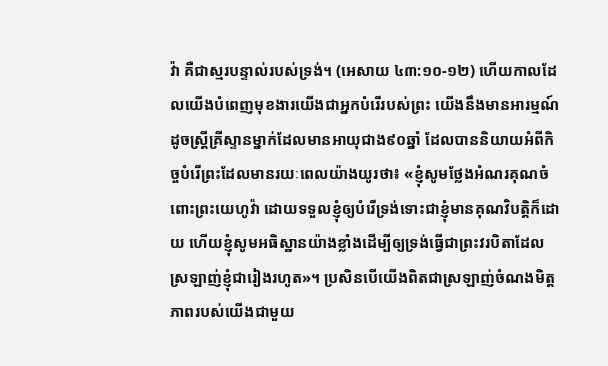វ៉ា គឺជាស្មរបន្ទាល់របស់ទ្រង់។ (អេសាយ ៤៣:១០-១២) ហើយកាលដែលយើងបំពេញមុខងារយើងជាអ្នកបំរើរបស់ព្រះ យើងនឹងមានអារម្មណ៍ដូចស្ត្រីគ្រីស្ទានម្នាក់ដែលមានអាយុជាង៩០ឆ្នាំ ដែលបាននិយាយអំពីកិច្ចបំរើព្រះដែលមានរយៈពេលយ៉ាងយូរថា៖ «ខ្ញុំសូមថ្លែងអំណរគុណចំពោះព្រះយេហូវ៉ា ដោយទទួលខ្ញុំឲ្យបំរើទ្រង់ទោះជាខ្ញុំមានគុណវិបត្ដិក៏ដោយ ហើយខ្ញុំសូមអធិស្ឋានយ៉ាងខ្លាំងដើម្បីឲ្យទ្រង់ធ្វើជាព្រះវរបិតាដែលស្រឡាញ់ខ្ញុំជារៀងរហូត»។ ប្រសិនបើយើងពិតជាស្រឡាញ់ចំណងមិត្តភាពរបស់យើងជាមួយ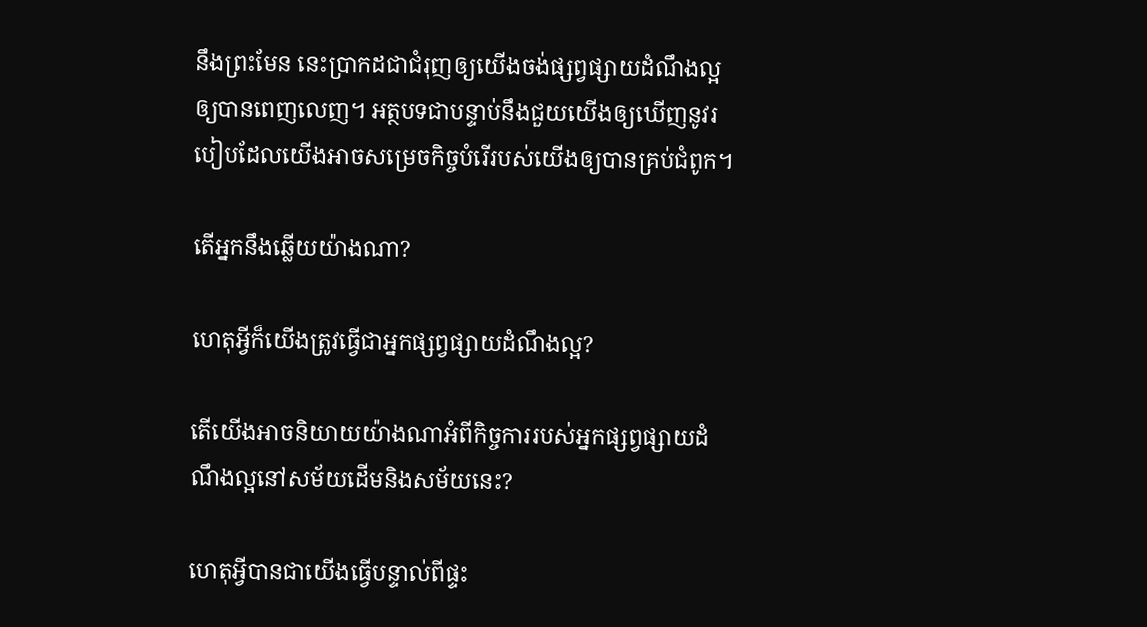នឹងព្រះមែន នេះប្រាកដជាជំរុញឲ្យយើងចង់ផ្សព្វផ្សាយដំណឹងល្អឲ្យបានពេញលេញ។ អត្ថបទជាបន្ទាប់នឹងជួយយើងឲ្យឃើញនូវរបៀបដែលយើងអាចសម្រេចកិច្ចបំរើរបស់យើងឲ្យបានគ្រប់ជំពូក។

តើអ្នកនឹងឆ្លើយយ៉ាងណា?

ហេតុអ្វីក៏យើងត្រូវធ្វើជាអ្នកផ្សព្វផ្សាយដំណឹងល្អ?

តើយើងអាចនិយាយយ៉ាងណាអំពីកិច្ចការរបស់អ្នកផ្សព្វផ្សាយដំណឹងល្អនៅសម័យដើមនិងសម័យនេះ?

ហេតុអ្វីបានជាយើងធ្វើបន្ទាល់ពីផ្ទះ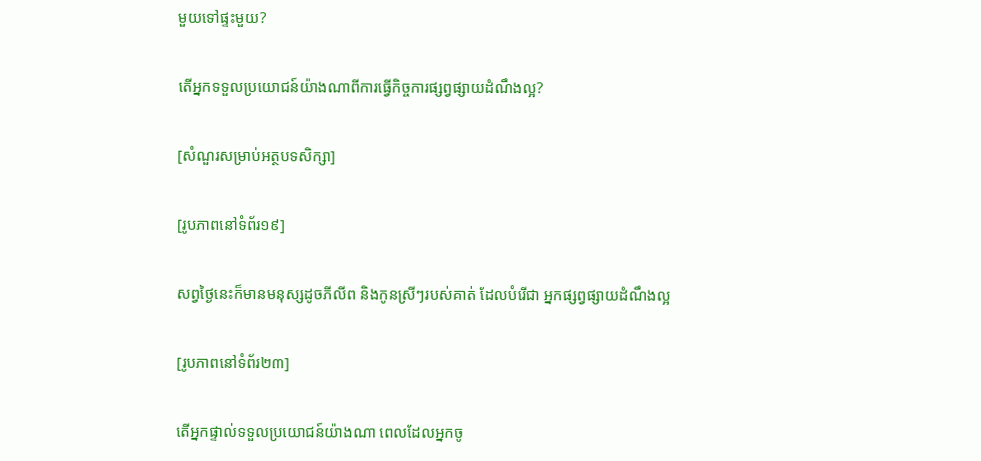មួយទៅផ្ទះមួយ?

តើអ្នកទទួលប្រយោជន៍យ៉ាងណាពីការធ្វើកិច្ចការផ្សព្វផ្សាយដំណឹងល្អ?

[សំណួរសម្រាប់អត្ថបទសិក្សា]

[រូបភាពនៅទំព័រ១៩]

សព្វថ្ងៃនេះក៏មានមនុស្សដូចភីលីព និងកូនស្រីៗរបស់គាត់ ដែលបំរើជា អ្នកផ្សព្វផ្សាយដំណឹងល្អ

[រូបភាពនៅទំព័រ២៣]

តើអ្នកផ្ទាល់ទទួលប្រយោជន៍យ៉ាងណា ពេលដែលអ្នកចូ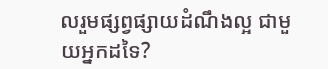លរួមផ្សព្វផ្សាយដំណឹងល្អ ជាមួយអ្នកដទៃ?